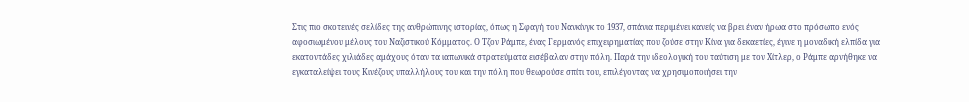Στις πιο σκοτεινές σελίδες της ανθρώπινης ιστορίας, όπως η Σφαγή του Νανκίνγκ το 1937, σπάνια περιμένει κανείς να βρει έναν ήρωα στο πρόσωπο ενός αφοσιωμένου μέλους του Ναζιστικού Κόμματος. Ο Τζον Ράμπε, ένας Γερμανός επιχειρηματίας που ζούσε στην Κίνα για δεκαετίες, έγινε η μοναδική ελπίδα για εκατοντάδες χιλιάδες αμάχους όταν τα ιαπωνικά στρατεύματα εισέβαλαν στην πόλη. Παρά την ιδεολογική του ταύτιση με τον Χίτλερ, ο Ράμπε αρνήθηκε να εγκαταλείψει τους Κινέζους υπαλλήλους του και την πόλη που θεωρούσε σπίτι του, επιλέγοντας να χρησιμοποιήσει την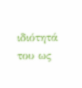ιδιότητά του ως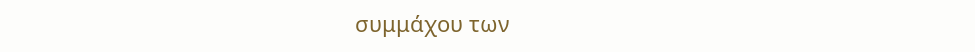συμμάχου των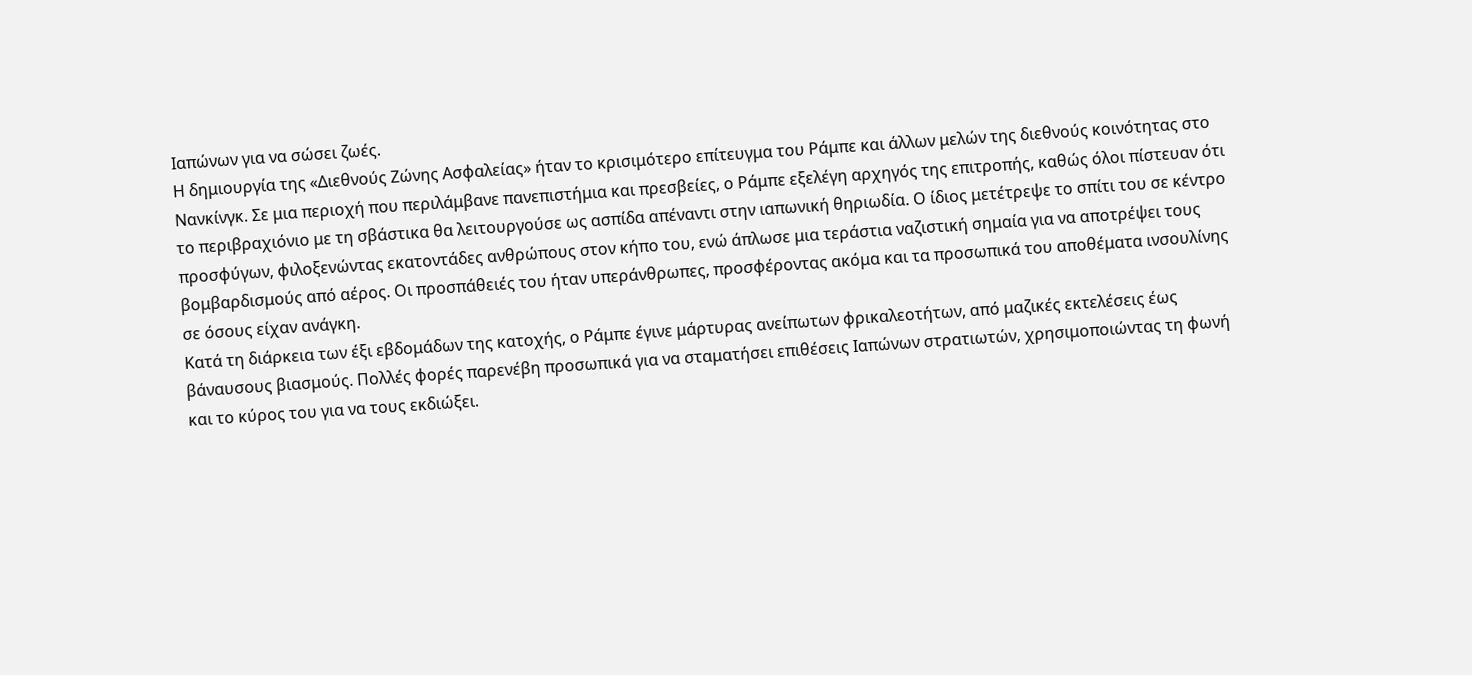Ιαπώνων για να σώσει ζωές.
Η δημιουργία της «Διεθνούς Ζώνης Ασφαλείας» ήταν το κρισιμότερο επίτευγμα του Ράμπε και άλλων μελών της διεθνούς κοινότητας στο Νανκίνγκ. Σε μια περιοχή που περιλάμβανε πανεπιστήμια και πρεσβείες, ο Ράμπε εξελέγη αρχηγός της επιτροπής, καθώς όλοι πίστευαν ότι το περιβραχιόνιο με τη σβάστικα θα λειτουργούσε ως ασπίδα απέναντι στην ιαπωνική θηριωδία. Ο ίδιος μετέτρεψε το σπίτι του σε κέντρο προσφύγων, φιλοξενώντας εκατοντάδες ανθρώπους στον κήπο του, ενώ άπλωσε μια τεράστια ναζιστική σημαία για να αποτρέψει τους βομβαρδισμούς από αέρος. Οι προσπάθειές του ήταν υπεράνθρωπες, προσφέροντας ακόμα και τα προσωπικά του αποθέματα ινσουλίνης σε όσους είχαν ανάγκη.
Κατά τη διάρκεια των έξι εβδομάδων της κατοχής, ο Ράμπε έγινε μάρτυρας ανείπωτων φρικαλεοτήτων, από μαζικές εκτελέσεις έως βάναυσους βιασμούς. Πολλές φορές παρενέβη προσωπικά για να σταματήσει επιθέσεις Ιαπώνων στρατιωτών, χρησιμοποιώντας τη φωνή και το κύρος του για να τους εκδιώξει.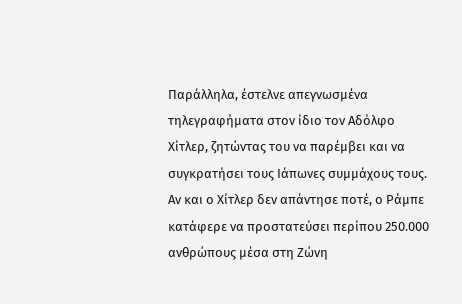Παράλληλα, έστελνε απεγνωσμένα τηλεγραφήματα στον ίδιο τον Αδόλφο Χίτλερ, ζητώντας του να παρέμβει και να συγκρατήσει τους Ιάπωνες συμμάχους τους. Αν και ο Χίτλερ δεν απάντησε ποτέ, ο Ράμπε κατάφερε να προστατεύσει περίπου 250.000 ανθρώπους μέσα στη Ζώνη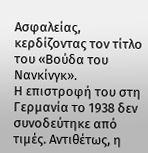Ασφαλείας, κερδίζοντας τον τίτλο του «Βούδα του Νανκίνγκ».
Η επιστροφή του στη Γερμανία το 1938 δεν συνοδεύτηκε από τιμές. Αντιθέτως, η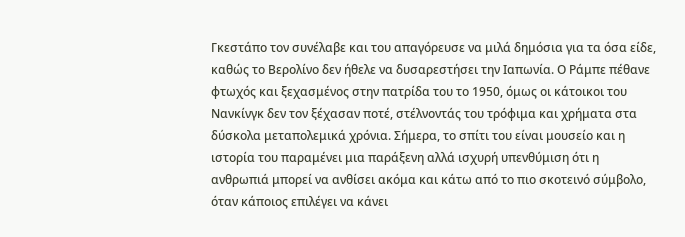Γκεστάπο τον συνέλαβε και του απαγόρευσε να μιλά δημόσια για τα όσα είδε, καθώς το Βερολίνο δεν ήθελε να δυσαρεστήσει την Ιαπωνία. Ο Ράμπε πέθανε φτωχός και ξεχασμένος στην πατρίδα του το 1950, όμως οι κάτοικοι του Νανκίνγκ δεν τον ξέχασαν ποτέ, στέλνοντάς του τρόφιμα και χρήματα στα δύσκολα μεταπολεμικά χρόνια. Σήμερα, το σπίτι του είναι μουσείο και η ιστορία του παραμένει μια παράξενη αλλά ισχυρή υπενθύμιση ότι η ανθρωπιά μπορεί να ανθίσει ακόμα και κάτω από το πιο σκοτεινό σύμβολο, όταν κάποιος επιλέγει να κάνει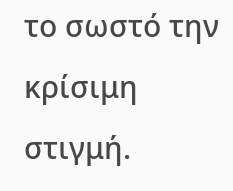το σωστό την κρίσιμη στιγμή.